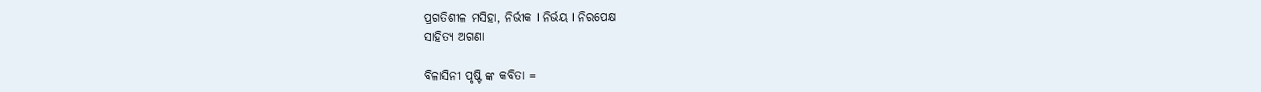ପ୍ରଗତିଶୀଳ ମସିହା, ନିର୍ଭୀକ I ନିର୍ଭୟ I ନିରପେକ୍ଷ
ସାହିତ୍ୟ ଅଗଣା

ବିଳାସିନୀ ପୃଷ୍ଟି ଙ୍କ କବିତା =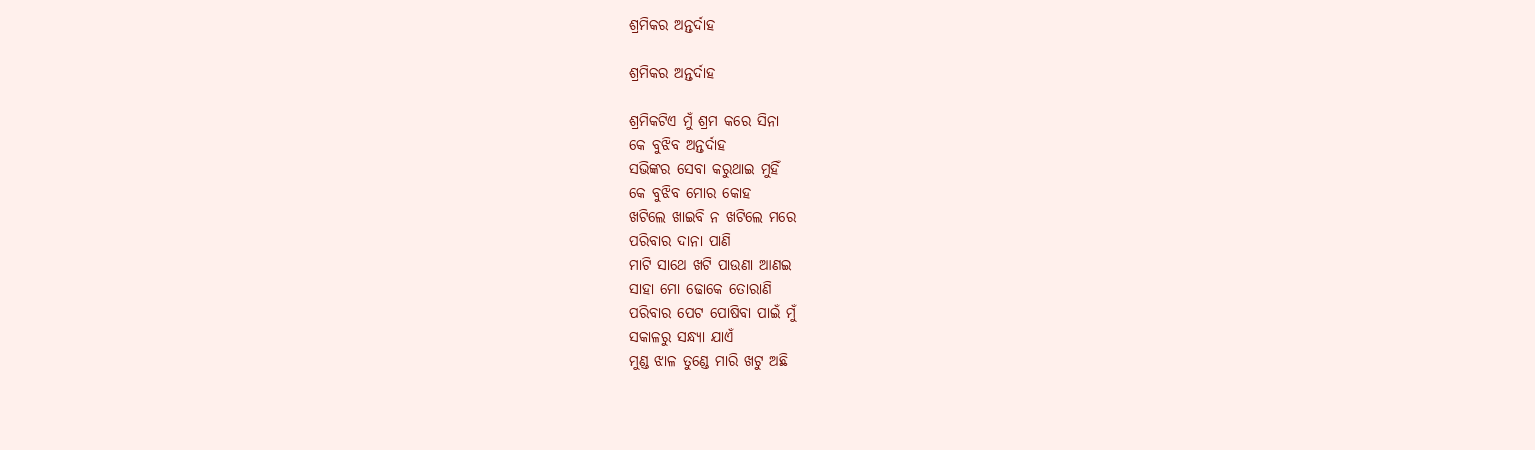ଶ୍ରମିକର ଅନ୍ତର୍ଦାହ

ଶ୍ରମିକର ଅନ୍ତର୍ଦାହ

ଶ୍ରମିକଟିଏ ମୁଁ ଶ୍ରମ କରେ ସିନା
କେ ବୁଝିବ ଅନ୍ତର୍ଦାହ
ସଭିଙ୍କର ସେବା କରୁଥାଇ ମୁହିଁ
କେ ବୁଝିବ ମୋର କୋହ
ଖଟିଲେ ଖାଇବି ନ ଖଟିଲେ ମରେ
ପରିବାର ଦାନା ପାଣି
ମାଟି ସାଥେ ଖଟି ପାଉଣା ଆଣଇ
ସାହା ମୋ ଢୋକେ ତୋରାଣି
ପରିବାର ପେଟ ପୋଷିବା ପାଇଁ ମୁଁ
ସକାଳରୁ ସନ୍ଧ୍ୟା ଯାଏଁ
ମୁଣ୍ଡ ଝାଳ ତୁଣ୍ଡେ ମାରି ଖଟୁ ଅଛି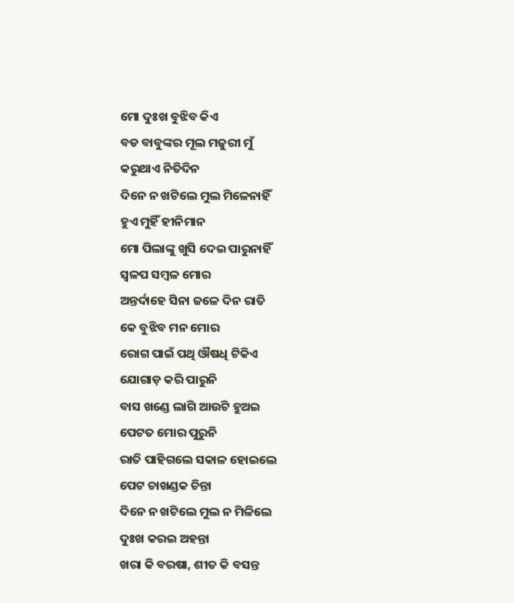ମୋ ଦୁଃଖ ବୁଝିବ କିଏ
ବଡ ବାବୁଙ୍କର ମୂଲ ମଜୁରୀ ମୁଁ
କରୁଥାଏ ନିତିଦିନ
ଦିନେ ନ ଖଟିଲେ ମୁଲ ମିଳେନାହିଁ
ହୁଏ ମୁହିଁ ହୀନିମାନ
ମୋ ପିଲାଙ୍କୁ ଖୁସି ଦେଇ ପାରୁନାହିଁ
ସ୍ଵଳପ ସମ୍ବଳ ମୋର
ଅନ୍ତର୍ଦାହେ ସିନା ଜଳେ ଦିନ ରାତି
କେ ବୁଝିବ ମନ ମୋର
ରୋଗ ପାଇଁ ପଥି ଔଷଧି ଟିକିଏ
ଯୋଗାଡ଼ କରି ପାରୁନି
ବାସ ଖଣ୍ଡେ ଲାଗି ଆଉଟି ହୁଅଇ
ପେଟତ ମୋର ପୁରୁନି
ରାତି ପାହିଗଲେ ସକାଳ ହୋଇଲେ
ପେଟ ଚାଖଣ୍ଡକ ଚିନ୍ତା
ଦିନେ ନ ଖଟିଲେ ମୁଲ ନ ମିଳିଲେ
ଦୁଃଖ କରଇ ଅହନ୍ତା
ଖରା କି ବରଷା, ଶୀତ କି ବସନ୍ତ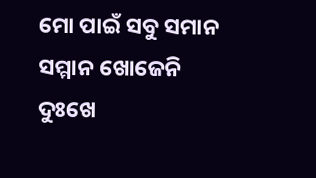ମୋ ପାଇଁ ସବୁ ସମାନ
ସମ୍ମାନ ଖୋଜେନି ଦୁଃଖେ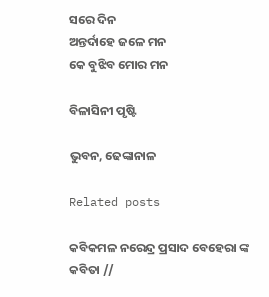ସରେ ଦିନ
ଅନ୍ତର୍ଦାହେ ଜଳେ ମନ
କେ ବୁଝିବ ମୋର ମନ

ବିଳାସିନୀ ପୃଷ୍ଟି

ଭୁବନ, ଢେଙ୍କାନାଳ

Related posts

କବିକମଳ ନରେନ୍ଦ୍ର ପ୍ରସାଦ ବେହେରା ଙ୍କ କବିତା //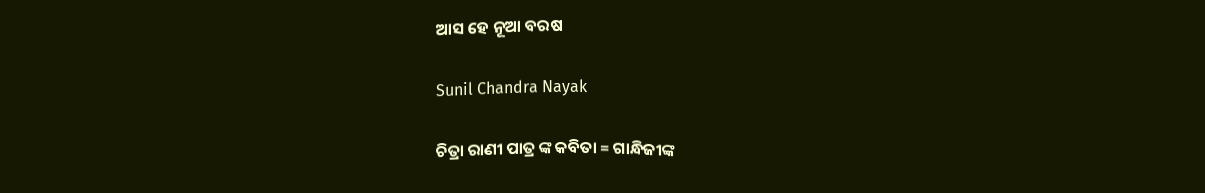ଆସ ହେ ନୂଆ ବରଷ

Sunil Chandra Nayak

ଚିତ୍ରା ରାଣୀ ପାତ୍ର ଙ୍କ କବିତା = ଗାନ୍ଧିଜୀଙ୍କ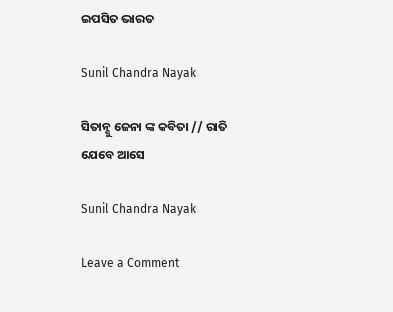ଇପସିତ ଭାରତ

Sunil Chandra Nayak

ସିତାନ୍ଶୁ ଜେନା ଙ୍କ କବିତା // ରାତି ଯେବେ ଆସେ

Sunil Chandra Nayak

Leave a Comment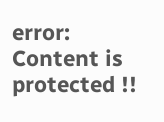error: Content is protected !!